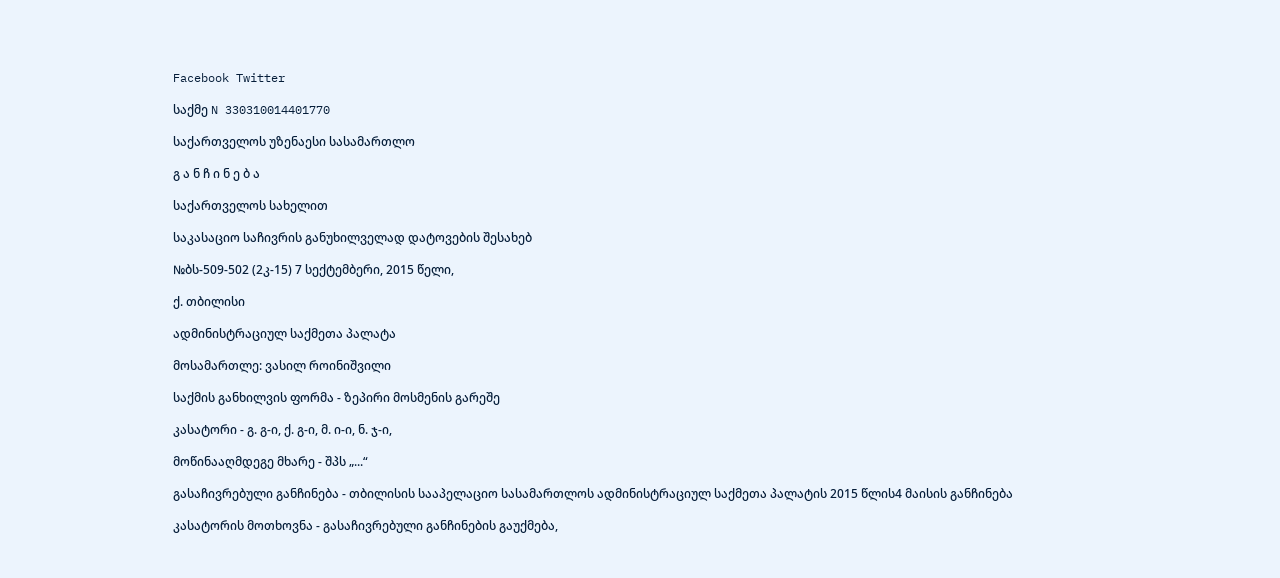Facebook Twitter

საქმე N 330310014401770

საქართველოს უზენაესი სასამართლო

გ ა ნ ჩ ი ნ ე ბ ა

საქართველოს სახელით

საკასაციო საჩივრის განუხილველად დატოვების შესახებ

№ბს-509-502 (2კ-15) 7 სექტემბერი, 2015 წელი,

ქ. თბილისი

ადმინისტრაციულ საქმეთა პალატა

მოსამართლე: ვასილ როინიშვილი

საქმის განხილვის ფორმა - ზეპირი მოსმენის გარეშე

კასატორი - გ. გ-ი, ქ. გ-ი, მ. ი-ი, ნ. ჯ-ი,

მოწინააღმდეგე მხარე - შპს „...“

გასაჩივრებული განჩინება - თბილისის სააპელაციო სასამართლოს ადმინისტრაციულ საქმეთა პალატის 2015 წლის4 მაისის განჩინება

კასატორის მოთხოვნა - გასაჩივრებული განჩინების გაუქმება,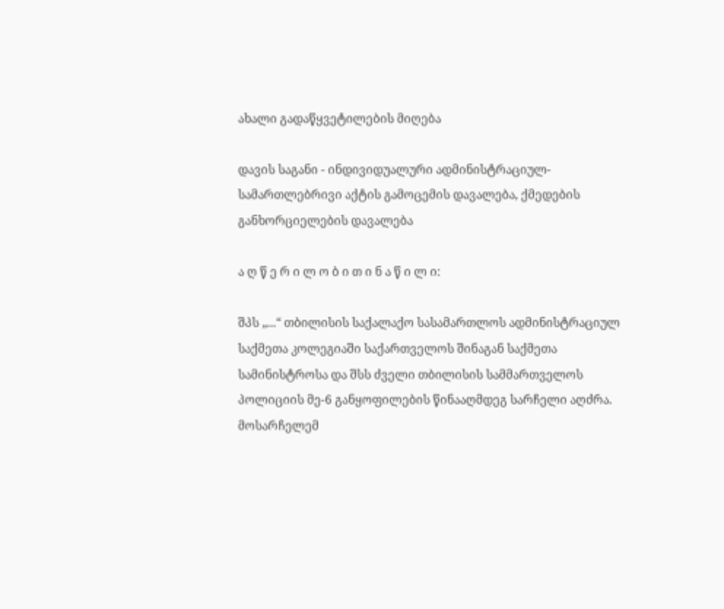ახალი გადაწყვეტილების მიღება

დავის საგანი - ინდივიდუალური ადმინისტრაციულ-სამართლებრივი აქტის გამოცემის დავალება, ქმედების განხორციელების დავალება

ა ღ წ ე რ ი ლ ო ბ ი თ ი ნ ა წ ი ლ ი:

შპს „...“ თბილისის საქალაქო სასამართლოს ადმინისტრაციულ საქმეთა კოლეგიაში საქართველოს შინაგან საქმეთა სამინისტროსა და შსს ძველი თბილისის სამმართველოს პოლიციის მე-6 განყოფილების წინააღმდეგ სარჩელი აღძრა. მოსარჩელემ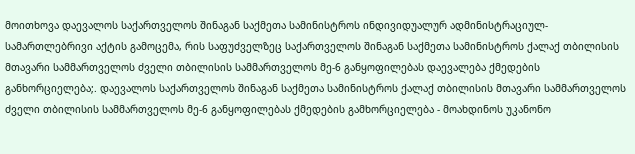მოითხოვა დაევალოს საქართველოს შინაგან საქმეთა სამინისტროს ინდივიდუალურ ადმინისტრაციულ-სამართლებრივი აქტის გამოცემა, რის საფუძველზეც საქართველოს შინაგან საქმეთა სამინისტროს ქალაქ თბილისის მთავარი სამმართველოს ძველი თბილისის სამმართველოს მე-6 განყოფილებას დაევალება ქმედების განხორციელება;. დაევალოს საქართველოს შინაგან საქმეთა სამინისტროს ქალაქ თბილისის მთავარი სამმართველოს ძველი თბილისის სამმართველოს მე-6 განყოფილებას ქმედების გამხორციელება - მოახდინოს უკანონო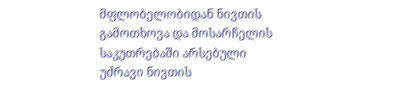მფლობელობიდან ნივთის გამოთხოვა და მოსარჩელის საკუთრებაში არსებული უძრავი ნივთის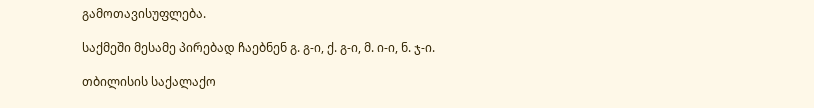გამოთავისუფლება.

საქმეში მესამე პირებად ჩაებნენ გ. გ-ი, ქ. გ-ი, მ. ი-ი, ნ. ჯ-ი.

თბილისის საქალაქო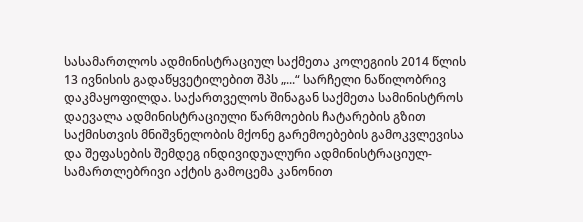სასამართლოს ადმინისტრაციულ საქმეთა კოლეგიის 2014 წლის 13 ივნისის გადაწყვეტილებით შპს „...“ სარჩელი ნაწილობრივ დაკმაყოფილდა. საქართველოს შინაგან საქმეთა სამინისტროს დაევალა ადმინისტრაციული წარმოების ჩატარების გზით საქმისთვის მნიშვნელობის მქონე გარემოებების გამოკვლევისა და შეფასების შემდეგ ინდივიდუალური ადმინისტრაციულ-სამართლებრივი აქტის გამოცემა კანონით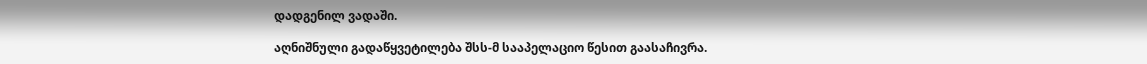დადგენილ ვადაში.

აღნიშნული გადაწყვეტილება შსს-მ სააპელაციო წესით გაასაჩივრა.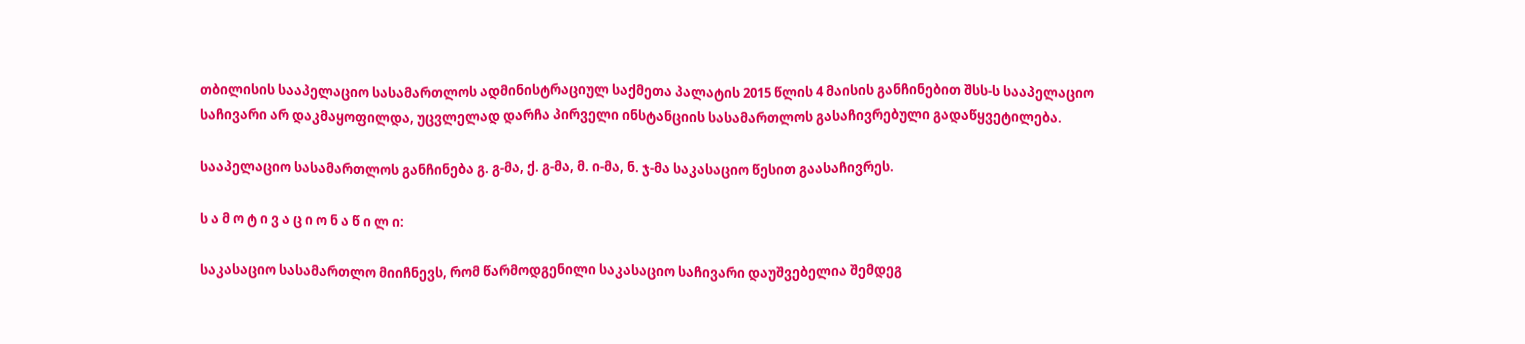თბილისის სააპელაციო სასამართლოს ადმინისტრაციულ საქმეთა პალატის 2015 წლის 4 მაისის განჩინებით შსს-ს სააპელაციო საჩივარი არ დაკმაყოფილდა, უცვლელად დარჩა პირველი ინსტანციის სასამართლოს გასაჩივრებული გადაწყვეტილება.

სააპელაციო სასამართლოს განჩინება გ. გ-მა, ქ. გ-მა, მ. ი-მა, ნ. ჯ-მა საკასაციო წესით გაასაჩივრეს.

ს ა მ ო ტ ი ვ ა ც ი ო ნ ა წ ი ლ ი:

საკასაციო სასამართლო მიიჩნევს, რომ წარმოდგენილი საკასაციო საჩივარი დაუშვებელია შემდეგ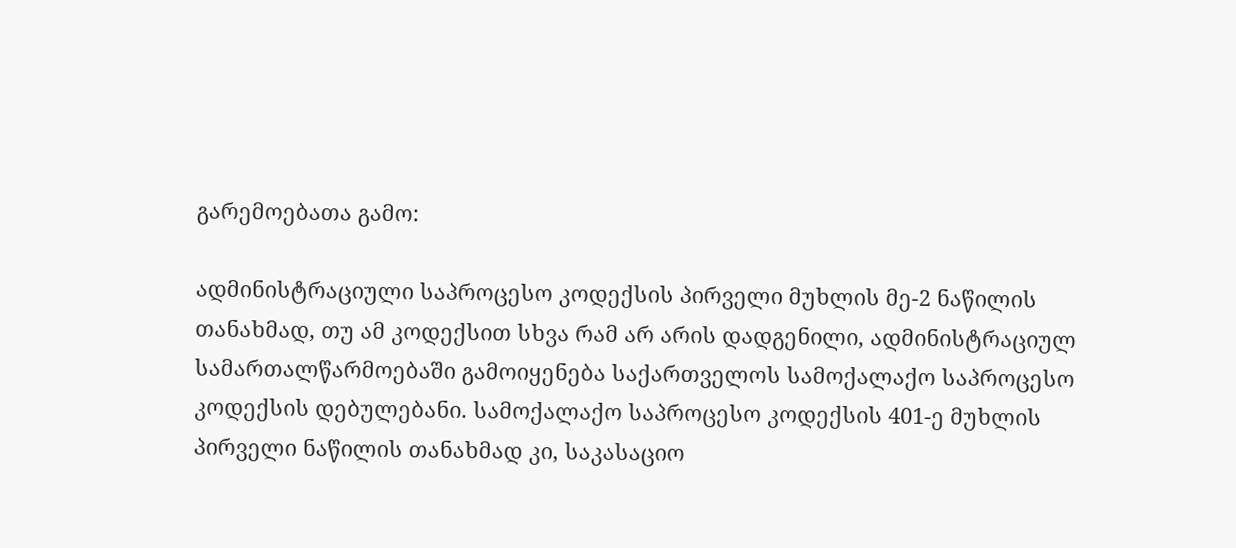გარემოებათა გამო:

ადმინისტრაციული საპროცესო კოდექსის პირველი მუხლის მე-2 ნაწილის თანახმად, თუ ამ კოდექსით სხვა რამ არ არის დადგენილი, ადმინისტრაციულ სამართალწარმოებაში გამოიყენება საქართველოს სამოქალაქო საპროცესო კოდექსის დებულებანი. სამოქალაქო საპროცესო კოდექსის 401-ე მუხლის პირველი ნაწილის თანახმად კი, საკასაციო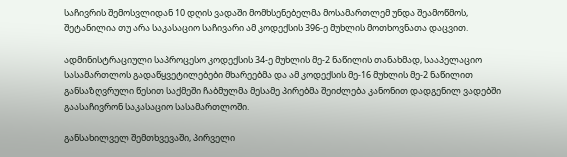საჩივრის შემოსვლიდან 10 დღის ვადაში მომხსენებელმა მოსამართლემ უნდა შეამოწმოს, შეტანილია თუ არა საკასაციო საჩივარი ამ კოდექსის 396-ე მუხლის მოთხოვნათა დაცვით.

ადმინისტრაციული საპროცესო კოდექსის 34-ე მუხლის მე-2 ნაწილის თანახმად, სააპელაციო სასამართლოს გადაწყვეტილებები მხარეებმა და ამ კოდექსის მე-16 მუხლის მე-2 ნაწილით განსაზღვრული წესით საქმეში ჩაბმულმა მესამე პირებმა შეიძლება კანონით დადგენილ ვადებში გაასაჩივრონ საკასაციო სასამართლოში.

განსახილველ შემთხვევაში, პირველი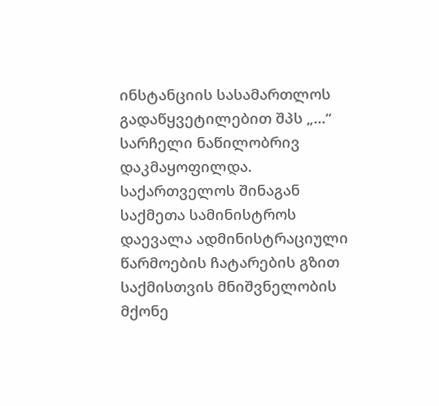ინსტანციის სასამართლოს გადაწყვეტილებით შპს „...“ სარჩელი ნაწილობრივ დაკმაყოფილდა. საქართველოს შინაგან საქმეთა სამინისტროს დაევალა ადმინისტრაციული წარმოების ჩატარების გზით საქმისთვის მნიშვნელობის მქონე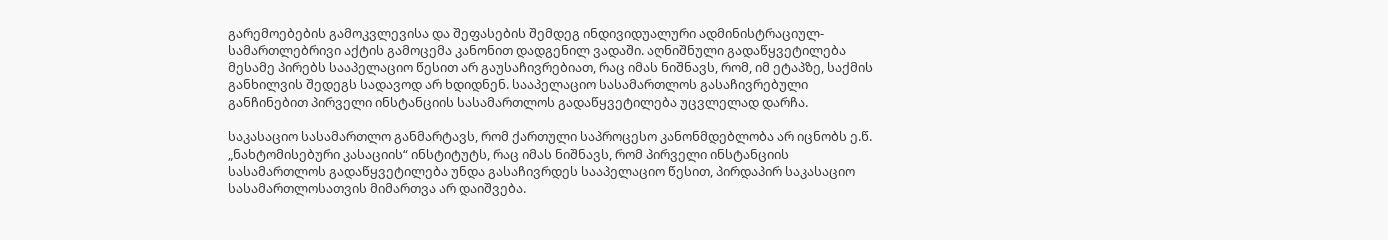გარემოებების გამოკვლევისა და შეფასების შემდეგ ინდივიდუალური ადმინისტრაციულ-სამართლებრივი აქტის გამოცემა კანონით დადგენილ ვადაში. აღნიშნული გადაწყვეტილება მესამე პირებს სააპელაციო წესით არ გაუსაჩივრებიათ, რაც იმას ნიშნავს, რომ, იმ ეტაპზე, საქმის განხილვის შედეგს სადავოდ არ ხდიდნენ. სააპელაციო სასამართლოს გასაჩივრებული განჩინებით პირველი ინსტანციის სასამართლოს გადაწყვეტილება უცვლელად დარჩა.

საკასაციო სასამართლო განმარტავს, რომ ქართული საპროცესო კანონმდებლობა არ იცნობს ე.წ. „ნახტომისებური კასაციის“ ინსტიტუტს, რაც იმას ნიშნავს, რომ პირველი ინსტანციის სასამართლოს გადაწყვეტილება უნდა გასაჩივრდეს სააპელაციო წესით, პირდაპირ საკასაციო სასამართლოსათვის მიმართვა არ დაიშვება.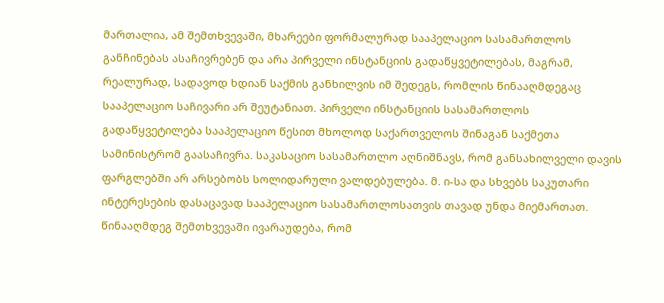მართალია, ამ შემთხვევაში, მხარეები ფორმალურად სააპელაციო სასამართლოს განჩინებას ასაჩივრებენ და არა პირველი ინსტანციის გადაწყვეტილებას, მაგრამ, რეალურად, სადავოდ ხდიან საქმის განხილვის იმ შედეგს, რომლის წინააღმდეგაც სააპელაციო საჩივარი არ შეუტანიათ. პირველი ინსტანციის სასამართლოს გადაწყვეტილება სააპელაციო წესით მხოლოდ საქართველოს შინაგან საქმეთა სამინისტრომ გაასაჩივრა. საკასაციო სასამართლო აღნიშნავს, რომ განსახილველი დავის ფარგლებში არ არსებობს სოლიდარული ვალდებულება. მ. ი-სა და სხვებს საკუთარი ინტერესების დასაცავად სააპელაციო სასამართლოსათვის თავად უნდა მიემართათ. წინააღმდეგ შემთხვევაში ივარაუდება, რომ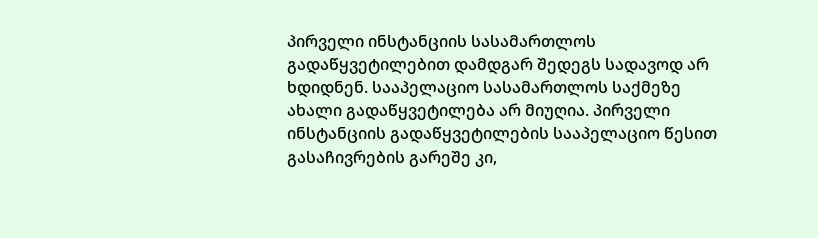პირველი ინსტანციის სასამართლოს გადაწყვეტილებით დამდგარ შედეგს სადავოდ არ ხდიდნენ. სააპელაციო სასამართლოს საქმეზე ახალი გადაწყვეტილება არ მიუღია. პირველი ინსტანციის გადაწყვეტილების სააპელაციო წესით გასაჩივრების გარეშე კი,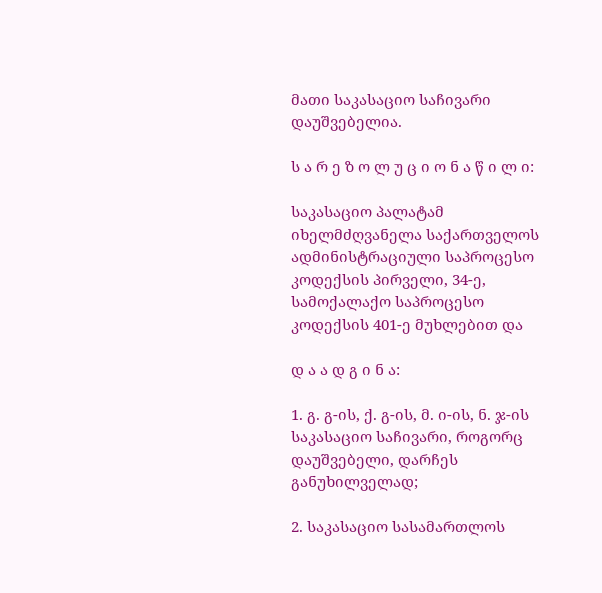მათი საკასაციო საჩივარი დაუშვებელია.

ს ა რ ე ზ ო ლ უ ც ი ო ნ ა წ ი ლ ი:

საკასაციო პალატამ იხელმძღვანელა საქართველოს ადმინისტრაციული საპროცესო კოდექსის პირველი, 34-ე, სამოქალაქო საპროცესო კოდექსის 401-ე მუხლებით და

დ ა ა დ გ ი ნ ა:

1. გ. გ-ის, ქ. გ-ის, მ. ი-ის, ნ. ჯ-ის საკასაციო საჩივარი, როგორც დაუშვებელი, დარჩეს განუხილველად;

2. საკასაციო სასამართლოს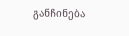განჩინება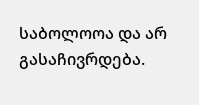საბოლოოა და არ გასაჩივრდება.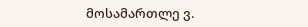მოსამართლე ვ.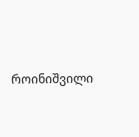როინიშვილი